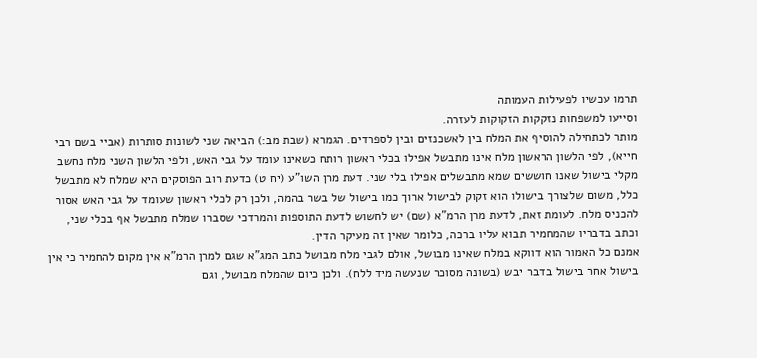תרמו עכשיו לפעילות העמותה
וסייעו למשפחות נזקקות הזקוקות לעזרה.
מותר לכתחילה להוסיף את המלח בין לאשכנזים ובין לספרדים. הגמרא (שבת מב:) הביאה שני לשונות סותרות (אביי בשם רבי חייא), לפי הלשון הראשון מלח אינו מתבשל אפילו בכלי ראשון רותח כשאינו עומד על גבי האש, ולפי הלשון השני מלח נחשב מקלי בישול שאנו חוששים שמא מתבשלים אפילו בלי שני. דעת מרן השו"ע (יח ט) כדעת רוב הפוסקים היא שמלח לא מתבשל כלל, משום שלצורך בישולו הוא זקוק לבישול ארוך כמו בישול של בשר בהמה, ולכן רק לכלי ראשון שעומד על גבי האש אסור להכניס מלח. לעומת זאת, לדעת מרן הרמ"א (שם) יש לחשוש לדעת התוספות והמרדכי שסברו שמלח מתבשל אף בכלי שני, וכתב בדבריו שהמחמיר תבוא עליו ברכה, כלומר שאין זה מעיקר הדין.
אמנם כל האמור הוא דווקא במלח שאינו מבושל, אולם לגבי מלח מבושל כתב המג"א שגם למרן הרמ"א אין מקום להחמיר כי אין בישול אחר בישול בדבר יבש (בשונה מסוכר שנעשה מיד ללח). ולכן כיום שהמלח מבושל, וגם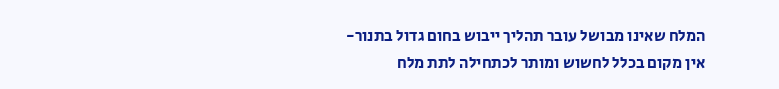המלח שאינו מבושל עובר תהליך ייבוש בחום גדול בתנור- אין מקום בכלל לחשוש ומותר לכתחילה לתת מלח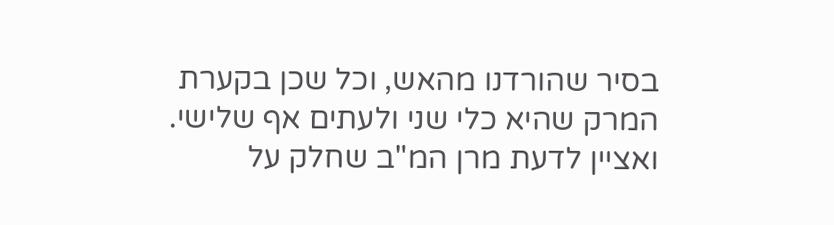בסיר שהורדנו מהאש, וכל שכן בקערת המרק שהיא כלי שני ולעתים אף שלישי. ואציין לדעת מרן המ"ב שחלק על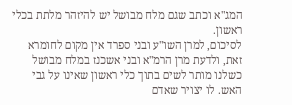המג"א וכתב שגם מלח מבושל יש להיזהר מלתת בכלי ראשון.
לסיכום, למרן השו"ע ובני ספרד אין מקום לחומרא זאת, ולדעת מרן הרמ"א ובני אשכנז במלח מבושל כשלנו מותר לשים בתוך כלי ראשון שאינו על גבי האש. לו יצויר שאדם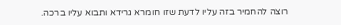רוצה להחמיר בזה עליו לדעת שזו חומרא גרידא ותבוא עליו ברכה.